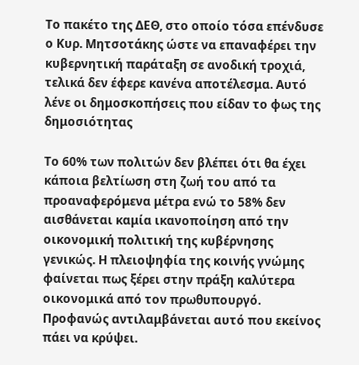Το πακέτο της ΔΕΘ, στο οποίο τόσα επένδυσε ο Κυρ. Μητσοτάκης ώστε να επαναφέρει την κυβερνητική παράταξη σε ανοδική τροχιά, τελικά δεν έφερε κανένα αποτέλεσμα. Αυτό λένε οι δημοσκοπήσεις που είδαν το φως της δημοσιότητας

Το 60% των πολιτών δεν βλέπει ότι θα έχει κάποια βελτίωση στη ζωή του από τα προαναφερόμενα μέτρα ενώ το 58% δεν αισθάνεται καμία ικανοποίηση από την οικονομική πολιτική της κυβέρνησης γενικώς. Η πλειοψηφία της κοινής γνώμης φαίνεται πως ξέρει στην πράξη καλύτερα οικονομικά από τον πρωθυπουργό. Προφανώς αντιλαμβάνεται αυτό που εκείνος πάει να κρύψει.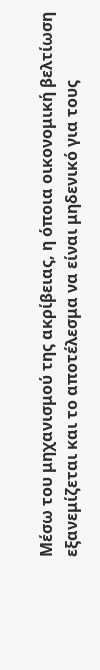Μέσω του μηχανισμού της ακρίβειας, η όποια οικονομική βελτίωση  εξανεμίζεται και το αποτέλεσμα να είναι μηδενικό για τους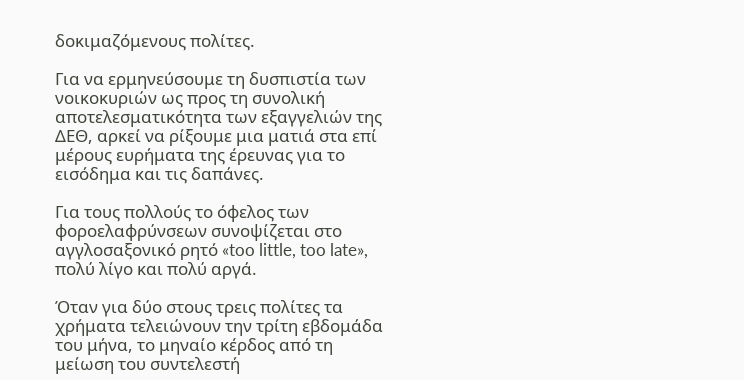δοκιμαζόμενους πολίτες.

Για να ερμηνεύσουμε τη δυσπιστία των νοικοκυριών ως προς τη συνολική αποτελεσματικότητα των εξαγγελιών της ΔΕΘ, αρκεί να ρίξουμε μια ματιά στα επί μέρους ευρήματα της έρευνας για το εισόδημα και τις δαπάνες.

Για τους πολλούς το όφελος των φοροελαφρύνσεων συνοψίζεται στο αγγλοσαξονικό ρητό «too little, too late», πολύ λίγο και πολύ αργά.

Όταν για δύο στους τρεις πολίτες τα χρήματα τελειώνουν την τρίτη εβδομάδα του μήνα, το μηναίο κέρδος από τη μείωση του συντελεστή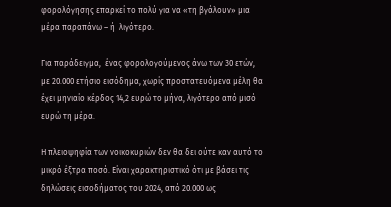φορολόγησης επαρκεί το πολύ για να «τη βγάλουν» μια μέρα παραπάνω – ή  λιγότερο.

Για παράδειγμα,  ένας φορολογούμενος άνω των 30 ετών, με 20.000 ετήσιο εισόδημα, χωρίς προστατευόμενα μέλη θα έχει μηνιαίο κέρδος 14,2 ευρώ το μήνα, λιγότερο από μισό ευρώ τη μέρα.

Η πλειοψηφία των νοικοκυριών δεν θα δει ούτε καν αυτό το μικρό έξτρα ποσό. Είναι χαρακτηριστικό ότι με βάσει τις δηλώσεις εισοδήματος του 2024, από 20.000 ως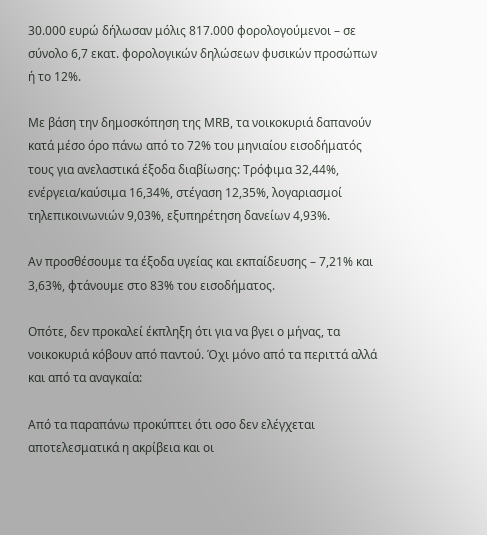30.000 ευρώ δήλωσαν μόλις 817.000 φορολογούμενοι – σε σύνολο 6,7 εκατ. φορολογικών δηλώσεων φυσικών προσώπων ή το 12%.

Mε βάση την δημοσκόπηση της ΜRB, τα νοικοκυριά δαπανούν κατά μέσο όρο πάνω από το 72% του μηνιαίου εισοδήματός τους για ανελαστικά έξοδα διαβίωσης: Τρόφιμα 32,44%, ενέργεια/καύσιμα 16,34%, στέγαση 12,35%, λογαριασμοί τηλεπικοινωνιών 9,03%, εξυπηρέτηση δανείων 4,93%.

Αν προσθέσουμε τα έξοδα υγείας και εκπαίδευσης – 7,21% και 3,63%, φτάνουμε στο 83% του εισοδήματος.

Οπότε, δεν προκαλεί έκπληξη ότι για να βγει ο μήνας, τα νοικοκυριά κόβουν από παντού. Όχι μόνο από τα περιττά αλλά και από τα αναγκαία:

Από τα παραπάνω προκύπτει ότι οσο δεν ελέγχεται αποτελεσματικά η ακρίβεια και οι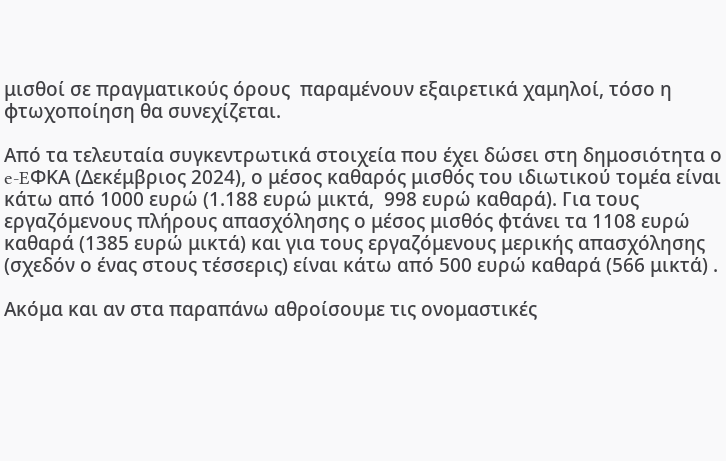μισθοί σε πραγματικούς όρους  παραμένουν εξαιρετικά χαμηλοί, τόσο η φτωχοποίηση θα συνεχίζεται.

Από τα τελευταία συγκεντρωτικά στοιχεία που έχει δώσει στη δημοσιότητα ο e-EΦΚΑ (Δεκέμβριος 2024), ο μέσος καθαρός μισθός του ιδιωτικού τομέα είναι κάτω από 1000 ευρώ (1.188 ευρώ μικτά,  998 ευρώ καθαρά). Για τους εργαζόμενους πλήρους απασχόλησης ο μέσος μισθός φτάνει τα 1108 ευρώ καθαρά (1385 ευρώ μικτά) και για τους εργαζόμενους μερικής απασχόλησης (σχεδόν ο ένας στους τέσσερις) είναι κάτω από 500 ευρώ καθαρά (566 μικτά) .

Ακόμα και αν στα παραπάνω αθροίσουμε τις ονομαστικές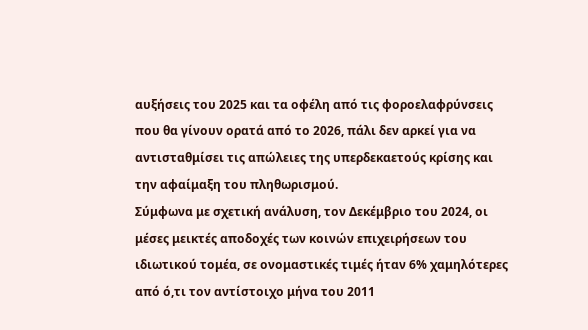αυξήσεις του 2025 και τα οφέλη από τις φοροελαφρύνσεις που θα γίνουν ορατά από το 2026, πάλι δεν αρκεί για να αντισταθμίσει τις απώλειες της υπερδεκαετούς κρίσης και την αφαίμαξη του πληθωρισμού.
Σύμφωνα με σχετική ανάλυση, τον Δεκέμβριο του 2024, οι μέσες μεικτές αποδοχές των κοινών επιχειρήσεων του ιδιωτικού τομέα, σε ονομαστικές τιμές ήταν 6% χαμηλότερες από ό,τι τον αντίστοιχο μήνα του 2011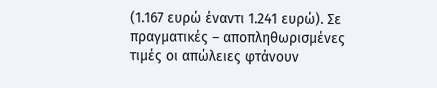(1.167 ευρώ έναντι 1.241 ευρώ). Σε πραγματικές – αποπληθωρισμένες τιμές οι απώλειες φτάνουν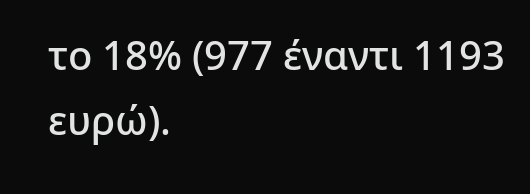το 18% (977 έναντι 1193 ευρώ).